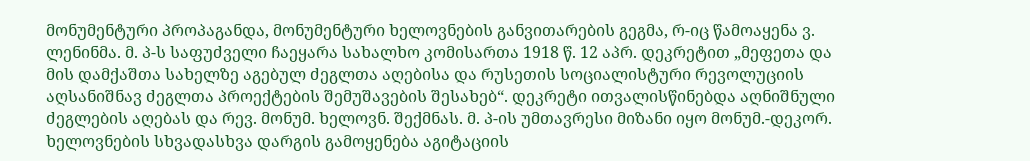მონუმენტური პროპაგანდა, მონუმენტური ხელოვნების განვითარების გეგმა, რ-იც წამოაყენა ვ. ლენინმა. მ. პ-ს საფუძველი ჩაეყარა სახალხო კომისართა 1918 წ. 12 აპრ. დეკრეტით „მეფეთა და მის დამქაშთა სახელზე აგებულ ძეგლთა აღებისა და რუსეთის სოციალისტური რევოლუციის აღსანიშნავ ძეგლთა პროექტების შემუშავების შესახებ“. დეკრეტი ითვალისწინებდა აღნიშნული ძეგლების აღებას და რევ. მონუმ. ხელოვნ. შექმნას. მ. პ-ის უმთავრესი მიზანი იყო მონუმ.-დეკორ. ხელოვნების სხვადასხვა დარგის გამოყენება აგიტაციის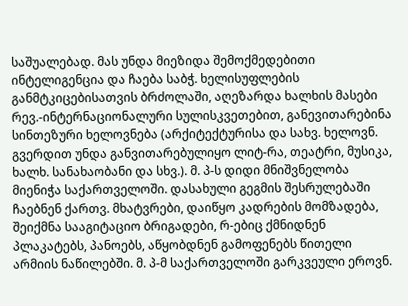საშუალებად. მას უნდა მიეზიდა შემოქმედებითი ინტელიგენცია და ჩაება საბჭ. ხელისუფლების განმტკიცებისათვის ბრძოლაში, აღეზარდა ხალხის მასები რევ.-ინტერნაციონალური სულისკვეთებით, განევითარებინა სინთეზური ხელოვნება (არქიტექტურისა და სახვ. ხელოვნ. გვერდით უნდა განვითარებულიყო ლიტ-რა, თეატრი, მუსიკა, ხალხ. სანახაობანი და სხვ.). მ. პ-ს დიდი მნიშვნელობა მიენიჭა საქართველოში. დასახული გეგმის შესრულებაში ჩაებნენ ქართვ. მხატვრები, დაიწყო კადრების მომზადება, შეიქმნა სააგიტაციო ბრიგადები, რ-ებიც ქმნიდნენ პლაკატებს, პანოებს, აწყობდნენ გამოფენებს წითელი არმიის ნაწილებში. მ. პ-მ საქართველოში გარკვეული ეროვნ.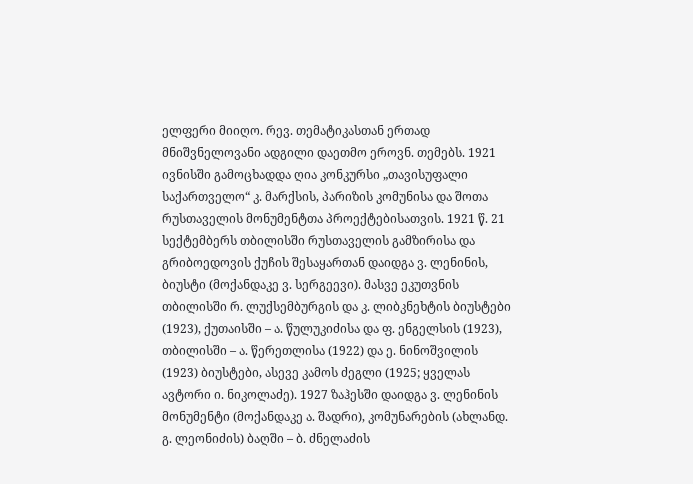ელფერი მიიღო. რევ. თემატიკასთან ერთად მნიშვნელოვანი ადგილი დაეთმო ეროვნ. თემებს. 1921 ივნისში გამოცხადდა ღია კონკურსი „თავისუფალი საქართველო“ კ. მარქსის, პარიზის კომუნისა და შოთა რუსთაველის მონუმენტთა პროექტებისათვის. 1921 წ. 21 სექტემბერს თბილისში რუსთაველის გამზირისა და გრიბოედოვის ქუჩის შესაყართან დაიდგა ვ. ლენინის, ბიუსტი (მოქანდაკე ვ. სერგეევი). მასვე ეკუთვნის თბილისში რ. ლუქსემბურგის და კ. ლიბკნეხტის ბიუსტები (1923), ქუთაისში – ა. წულუკიძისა და ფ. ენგელსის (1923), თბილისში – ა. წერეთლისა (1922) და ე. ნინოშვილის (1923) ბიუსტები, ასევე კამოს ძეგლი (1925; ყველას ავტორი ი. ნიკოლაძე). 1927 ზაჰესში დაიდგა ვ. ლენინის მონუმენტი (მოქანდაკე ა. შადრი), კომუნარების (ახლანდ. გ. ლეონიძის) ბაღში – ბ. ძნელაძის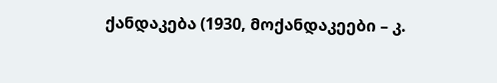ქანდაკება (1930, მოქანდაკეები – კ.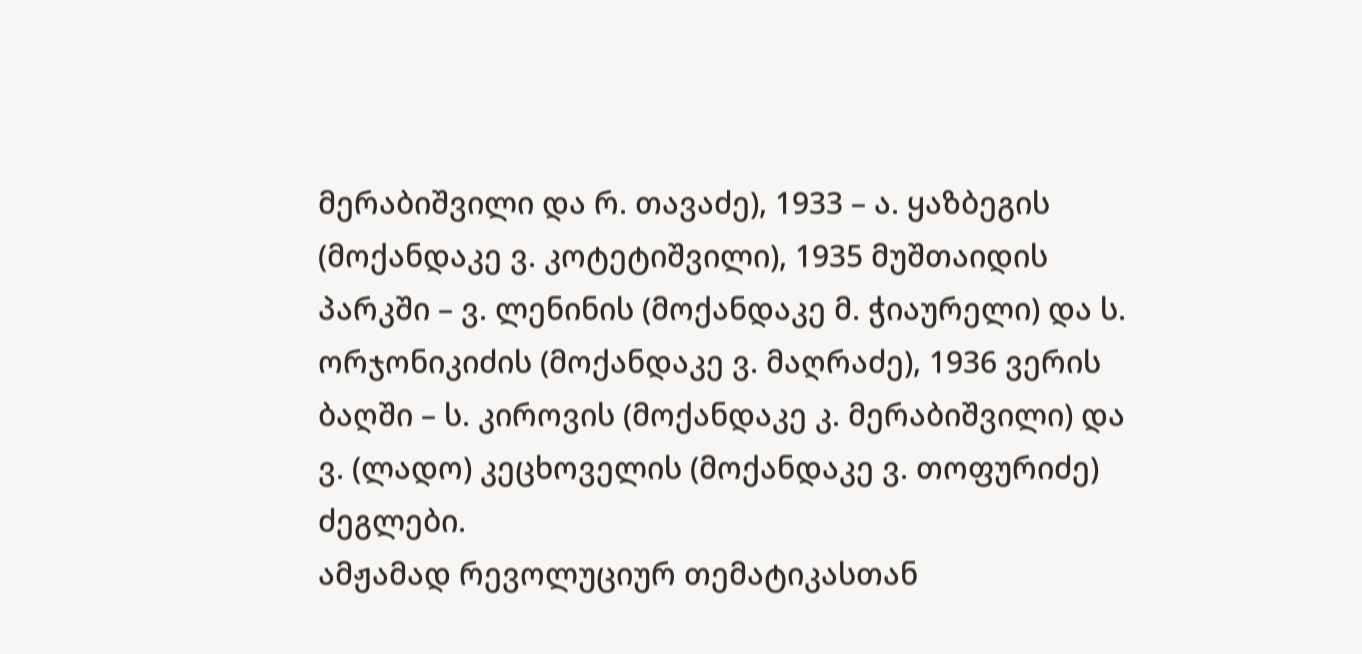მერაბიშვილი და რ. თავაძე), 1933 – ა. ყაზბეგის (მოქანდაკე ვ. კოტეტიშვილი), 1935 მუშთაიდის პარკში – ვ. ლენინის (მოქანდაკე მ. ჭიაურელი) და ს. ორჯონიკიძის (მოქანდაკე ვ. მაღრაძე), 1936 ვერის ბაღში – ს. კიროვის (მოქანდაკე კ. მერაბიშვილი) და ვ. (ლადო) კეცხოველის (მოქანდაკე ვ. თოფურიძე) ძეგლები.
ამჟამად რევოლუციურ თემატიკასთან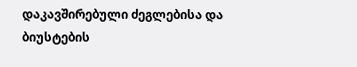დაკავშირებული ძეგლებისა და ბიუსტების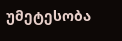უმეტესობა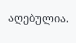აღებულია.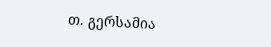თ. გერსამია